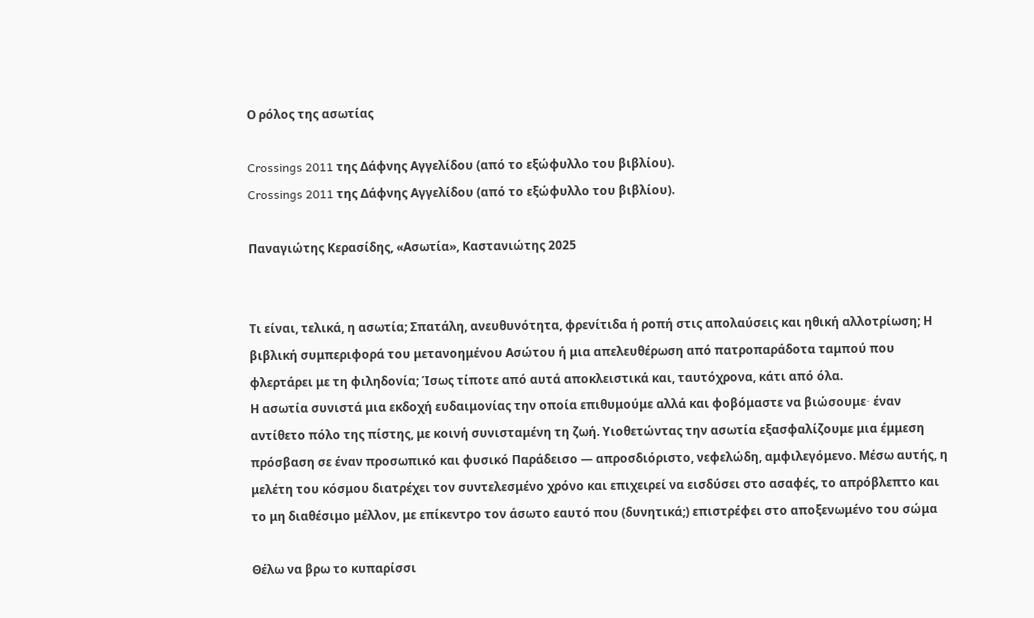Ο ρόλος της ασωτίας

Crossings 2011 της Δάφνης Αγγελίδου (από το εξώφυλλο του βιβλίου).
Crossings 2011 της Δάφνης Αγγελίδου (από το εξώφυλλο του βιβλίου).

Παναγιώτης Κερασίδης, «Ασωτία», Καστανιώτης 2025


Τι είναι, τελικά, η ασωτία; Σπατάλη, ανευθυνότητα, φρενίτιδα ή ροπή στις απολαύσεις και ηθική αλλοτρίωση; Η βιβλική συμπεριφορά του μετανοημένου Ασώτου ή μια απελευθέρωση από πατροπαράδοτα ταμπού που φλερτάρει με τη φιληδονία; Ίσως τίποτε από αυτά αποκλειστικά και, ταυτόχρονα, κάτι από όλα.
Η ασωτία συνιστά μια εκδοχή ευδαιμονίας την οποία επιθυμούμε αλλά και φοβόμαστε να βιώσουμε∙ έναν αντίθετο πόλο της πίστης, με κοινή συνισταμένη τη ζωή. Υιοθετώντας την ασωτία εξασφαλίζουμε μια έμμεση πρόσβαση σε έναν προσωπικό και φυσικό Παράδεισο — απροσδιόριστο, νεφελώδη, αμφιλεγόμενο. Μέσω αυτής, η μελέτη του κόσμου διατρέχει τον συντελεσμένο χρόνο και επιχειρεί να εισδύσει στο ασαφές, το απρόβλεπτο και το μη διαθέσιμο μέλλον, με επίκεντρο τον άσωτο εαυτό που (δυνητικά;) επιστρέφει στο αποξενωμένο του σώμα

Θέλω να βρω το κυπαρίσσι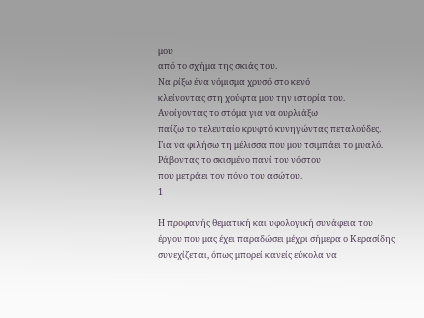μου
από το σχήμα της σκιάς του.
Να ρίξω ένα νόμισμα χρυσό στο κενό
κλείνοντας στη χούφτα μου την ιστορία του.
Ανοίγοντας το στόμα για να ουρλιάξω
παίζω το τελευταίο κρυφτό κυνηγώντας πεταλούδες.
Για να φιλήσω τη μέλισσα που μου τσιμπάει το μυαλό.
Ράβοντας το σκισμένο πανί του νόστου
που μετράει τον πόνο του ασώτου.
1

Η προφανής θεματική και υφολογική συνάφεια του έργου που μας έχει παραδώσει μέχρι σήμερα ο Κερασίδης συνεχίζεται, όπως μπορεί κανείς εύκολα να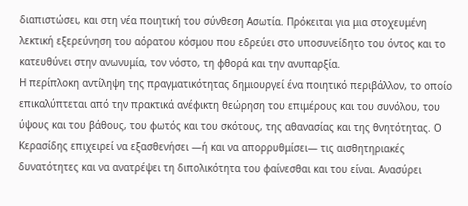διαπιστώσει, και στη νέα ποιητική του σύνθεση Ασωτία. Πρόκειται για μια στοχευμένη λεκτική εξερεύνηση του αόρατου κόσμου που εδρεύει στο υποσυνείδητο του όντος και το κατευθύνει στην ανωνυμία, τον νόστο, τη φθορά και την ανυπαρξία.
Η περίπλοκη αντίληψη της πραγματικότητας δημιουργεί ένα ποιητικό περιβάλλον, το οποίο επικαλύπτεται από την πρακτικά ανέφικτη θεώρηση του επιμέρους και του συνόλου, του ύψους και του βάθους, του φωτός και του σκότους, της αθανασίας και της θνητότητας. Ο Κερασίδης επιχειρεί να εξασθενήσει —ή και να απορρυθμίσει— τις αισθητηριακές δυνατότητες και να ανατρέψει τη διπολικότητα του φαίνεσθαι και του είναι. Ανασύρει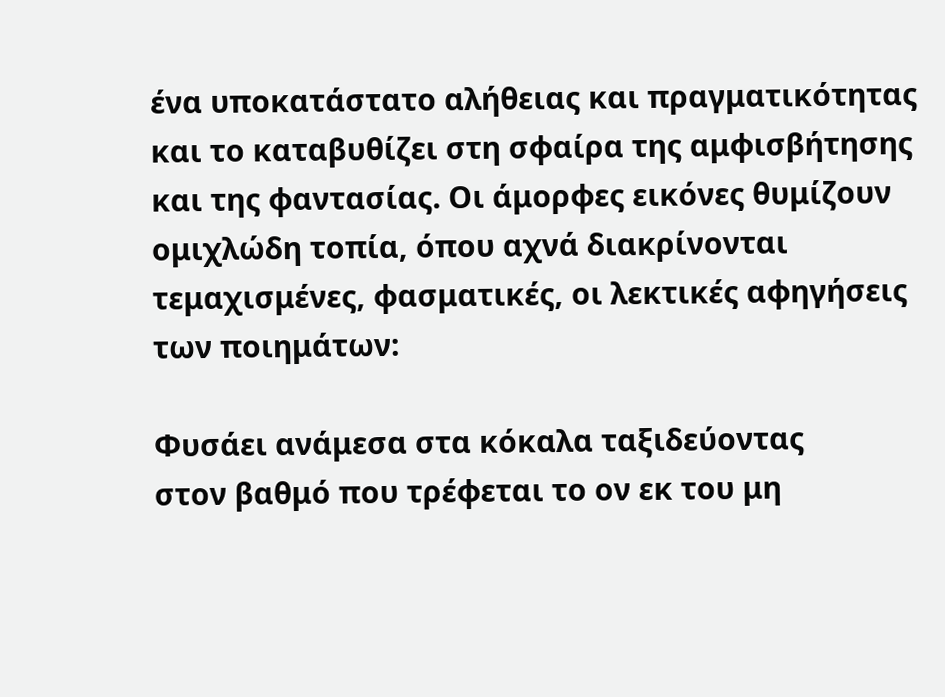ένα υποκατάστατο αλήθειας και πραγματικότητας και το καταβυθίζει στη σφαίρα της αμφισβήτησης και της φαντασίας. Οι άμορφες εικόνες θυμίζουν ομιχλώδη τοπία, όπου αχνά διακρίνονται τεμαχισμένες, φασματικές, οι λεκτικές αφηγήσεις των ποιημάτων:

Φυσάει ανάμεσα στα κόκαλα ταξιδεύοντας
στον βαθμό που τρέφεται το ον εκ του μη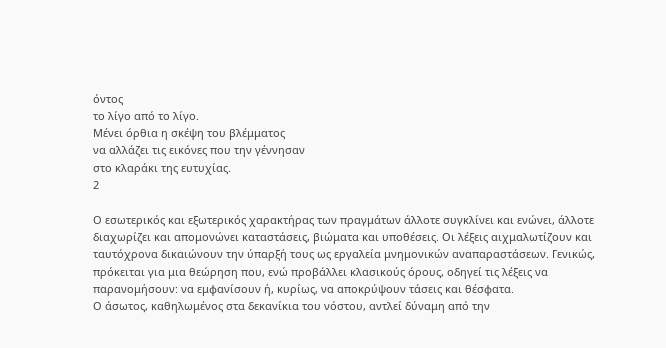όντος
το λίγο από το λίγο.
Μένει όρθια η σκέψη του βλέμματος
να αλλάζει τις εικόνες που την γέννησαν
στο κλαράκι της ευτυχίας.
2

Ο εσωτερικός και εξωτερικός χαρακτήρας των πραγμάτων άλλοτε συγκλίνει και ενώνει, άλλοτε διαχωρίζει και απομονώνει καταστάσεις, βιώματα και υποθέσεις. Οι λέξεις αιχμαλωτίζουν και ταυτόχρονα δικαιώνουν την ύπαρξή τους ως εργαλεία μνημονικών αναπαραστάσεων. Γενικώς, πρόκειται για μια θεώρηση που, ενώ προβάλλει κλασικούς όρους, οδηγεί τις λέξεις να παρανομήσουν: να εμφανίσουν ή, κυρίως, να αποκρύψουν τάσεις και θέσφατα.
Ο άσωτος, καθηλωμένος στα δεκανίκια του νόστου, αντλεί δύναμη από την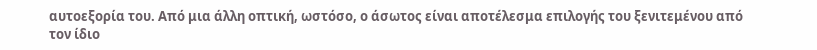αυτοεξορία του. Από μια άλλη οπτική, ωστόσο, ο άσωτος είναι αποτέλεσμα επιλογής του ξενιτεμένου από τον ίδιο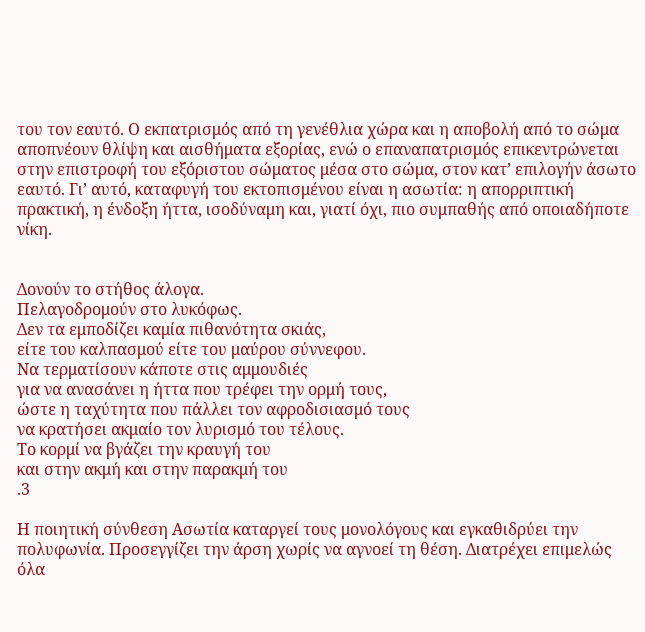του τον εαυτό. Ο εκπατρισμός από τη γενέθλια χώρα και η αποβολή από το σώμα αποπνέουν θλίψη και αισθήματα εξορίας, ενώ ο επαναπατρισμός επικεντρώνεται στην επιστροφή του εξόριστου σώματος μέσα στο σώμα, στον κατ’ επιλογήν άσωτο εαυτό. Γι’ αυτό, καταφυγή του εκτοπισμένου είναι η ασωτία: η απορριπτική πρακτική, η ένδοξη ήττα, ισοδύναμη και, γιατί όχι, πιο συμπαθής από οποιαδήποτε νίκη.


Δονούν το στήθος άλογα.
Πελαγοδρομούν στο λυκόφως.
Δεν τα εμποδίζει καμία πιθανότητα σκιάς,
είτε του καλπασμού είτε του μαύρου σύννεφου.
Να τερματίσουν κάποτε στις αμμουδιές
για να ανασάνει η ήττα που τρέφει την ορμή τους,
ώστε η ταχύτητα που πάλλει τον αφροδισιασμό τους
να κρατήσει ακμαίο τον λυρισμό του τέλους.
Το κορμί να βγάζει την κραυγή του
και στην ακμή και στην παρακμή του
.3

Η ποιητική σύνθεση Ασωτία καταργεί τους μονολόγους και εγκαθιδρύει την πολυφωνία. Προσεγγίζει την άρση χωρίς να αγνοεί τη θέση. Διατρέχει επιμελώς όλα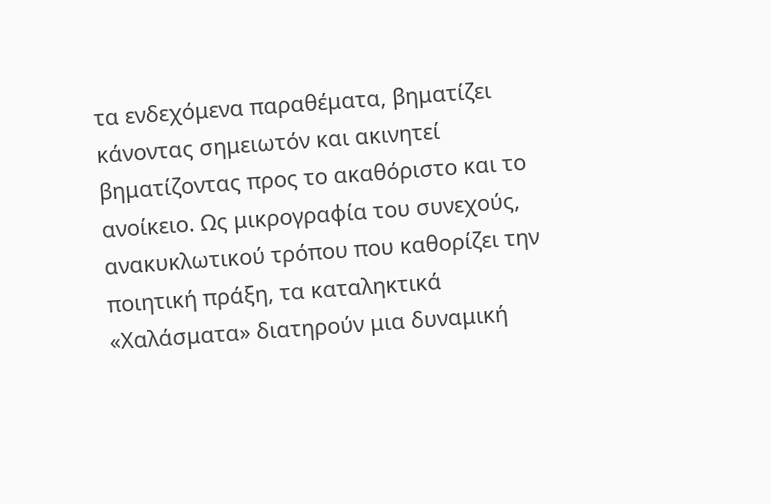τα ενδεχόμενα παραθέματα, βηματίζει κάνοντας σημειωτόν και ακινητεί βηματίζοντας προς το ακαθόριστο και το ανοίκειο. Ως μικρογραφία του συνεχούς, ανακυκλωτικού τρόπου που καθορίζει την ποιητική πράξη, τα καταληκτικά «Χαλάσματα» διατηρούν μια δυναμική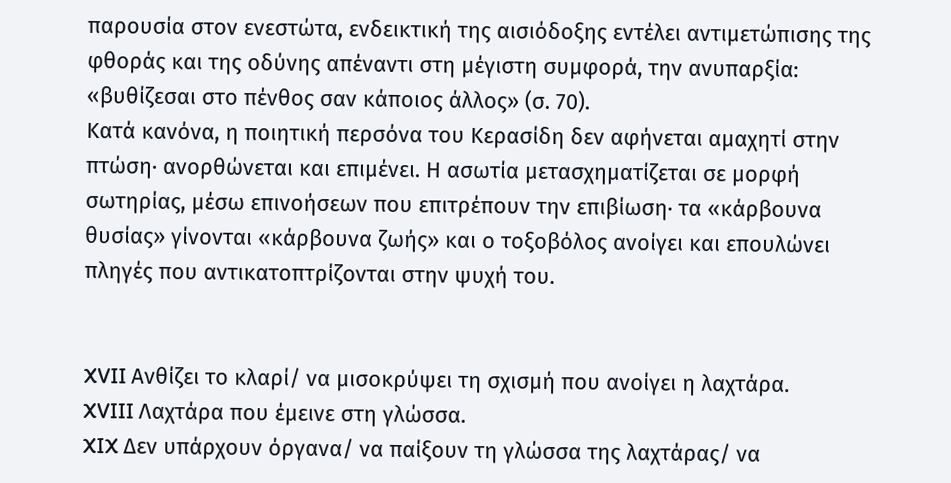παρουσία στον ενεστώτα, ενδεικτική της αισιόδοξης εντέλει αντιμετώπισης της φθοράς και της οδύνης απέναντι στη μέγιστη συμφορά, την ανυπαρξία: «βυθίζεσαι στο πένθος σαν κάποιος άλλος» (σ. 70).
Κατά κανόνα, η ποιητική περσόνα του Κερασίδη δεν αφήνεται αμαχητί στην πτώση· ανορθώνεται και επιμένει. Η ασωτία μετασχηματίζεται σε μορφή σωτηρίας, μέσω επινοήσεων που επιτρέπουν την επιβίωση· τα «κάρβουνα θυσίας» γίνονται «κάρβουνα ζωής» και ο τοξοβόλος ανοίγει και επουλώνει πληγές που αντικατοπτρίζονται στην ψυχή του.


XVII Ανθίζει το κλαρί/ να μισοκρύψει τη σχισμή που ανοίγει η λαχτάρα.
XVIII Λαχτάρα που έμεινε στη γλώσσα.
XIX Δεν υπάρχουν όργανα/ να παίξουν τη γλώσσα της λαχτάρας/ να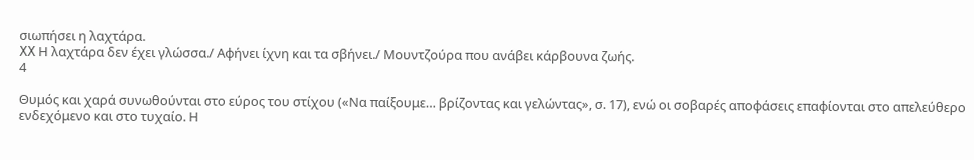σιωπήσει η λαχτάρα.
XX Η λαχτάρα δεν έχει γλώσσα./ Αφήνει ίχνη και τα σβήνει./ Μουντζούρα που ανάβει κάρβουνα ζωής.
4

Θυμός και χαρά συνωθούνται στο εύρος του στίχου («Να παίξουμε… βρίζοντας και γελώντας», σ. 17), ενώ οι σοβαρές αποφάσεις επαφίονται στο απελεύθερο ενδεχόμενο και στο τυχαίο. Η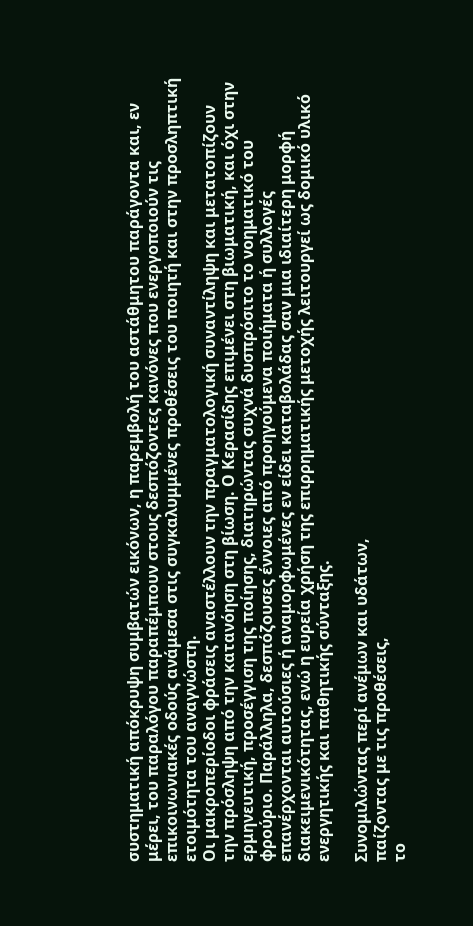συστηματική απόκρυψη συμβατών εικόνων, η παρεμβολή του αστάθμητου παράγοντα και, εν μέρει, του παραλόγου παραπέμπουν στους δεσπόζοντες κανόνες που ενεργοποιούν τις επικοινωνιακές οδούς ανάμεσα στις συγκαλυμμένες προθέσεις του ποιητή και στην προσληπτική ετοιμότητα του αναγνώστη.
Οι μακροπερίοδοι φράσεις αναστέλλουν την πραγματολογική συναντίληψη και μετατοπίζουν την πρόσληψη από την κατανόηση στη βίωση. Ο Κερασίδης επιμένει στη βιωματική, και όχι στην ερμηνευτική, προσέγγιση της ποίησης, διατηρώντας συχνά δυσπρόσιτο το νοηματικό του φρούριο. Παράλληλα, δεσπόζουσες έννοιες από προηγούμενα ποιήματα ή συλλογές επανέρχονται αυτούσιες ή αναμορφωμένες εν είδει καταβολάδας σαν μια ιδιαίτερη μορφή διακειμενικότητας, ενώ η ευρεία χρήση της επιρρηματικής μετοχής λειτουργεί ως δομικό υλικό ενεργητικής και παθητικής σύνταξης.

Συνομιλώντας περί ανέμων και υδάτων,
παίζοντας με τις προθέσεις,
το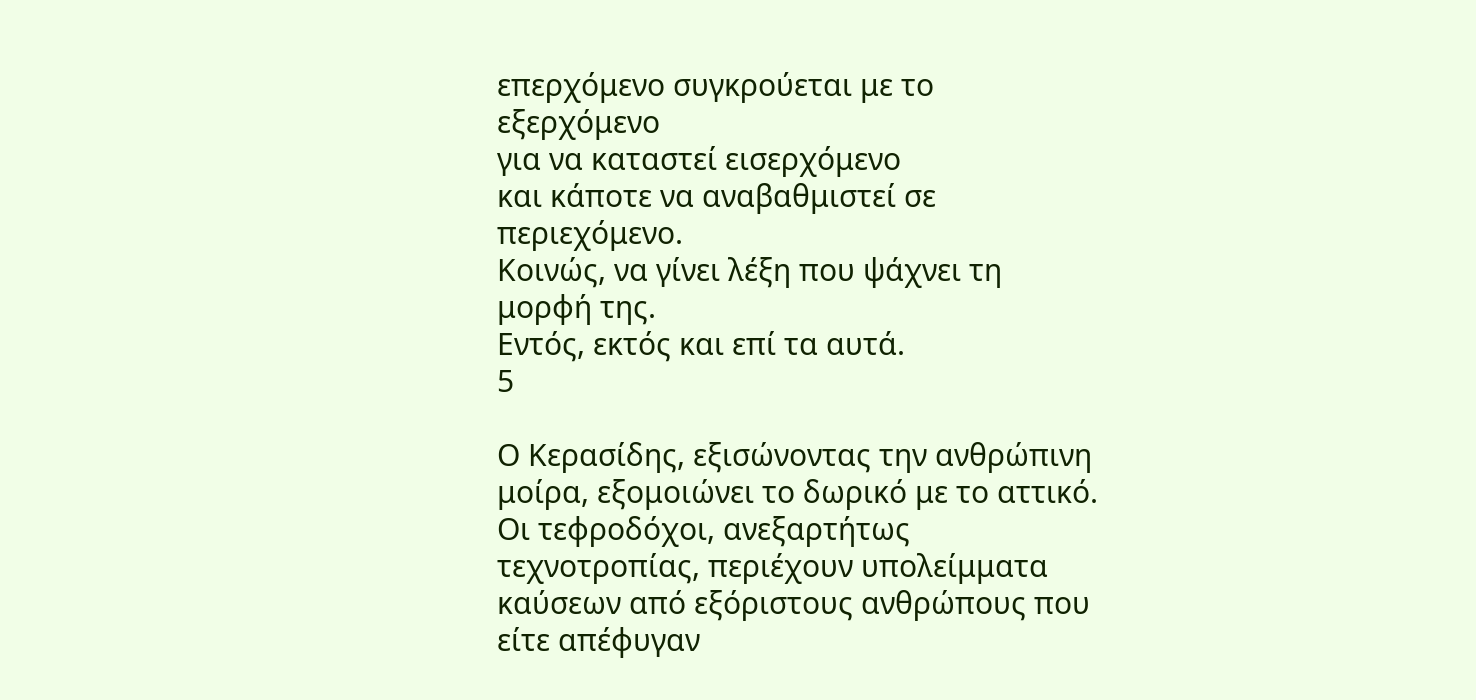επερχόμενο συγκρούεται με το εξερχόμενο
για να καταστεί εισερχόμενο
και κάποτε να αναβαθμιστεί σε περιεχόμενο.
Κοινώς, να γίνει λέξη που ψάχνει τη μορφή της.
Εντός, εκτός και επί τα αυτά.
5

Ο Κερασίδης, εξισώνοντας την ανθρώπινη μοίρα, εξομοιώνει το δωρικό με το αττικό. Οι τεφροδόχοι, ανεξαρτήτως τεχνοτροπίας, περιέχουν υπολείμματα καύσεων από εξόριστους ανθρώπους που είτε απέφυγαν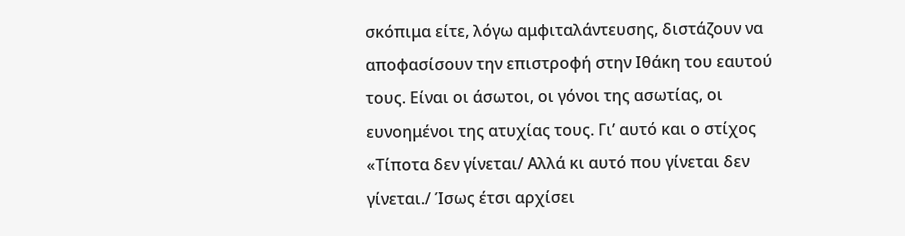σκόπιμα είτε, λόγω αμφιταλάντευσης, διστάζουν να αποφασίσουν την επιστροφή στην Ιθάκη του εαυτού τους. Είναι οι άσωτοι, οι γόνοι της ασωτίας, οι ευνοημένοι της ατυχίας τους. Γι’ αυτό και ο στίχος «Τίποτα δεν γίνεται/ Αλλά κι αυτό που γίνεται δεν γίνεται./ Ίσως έτσι αρχίσει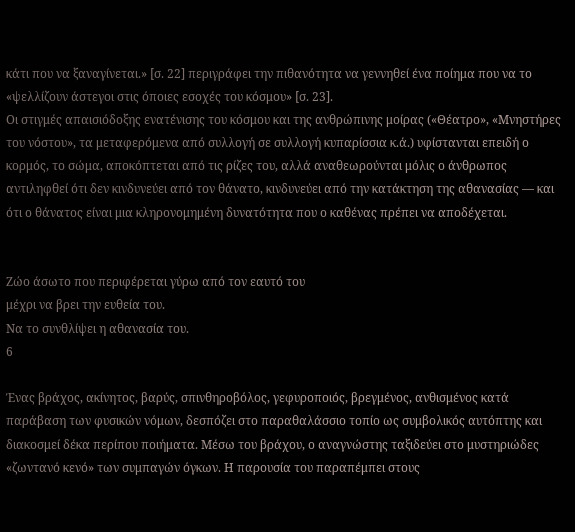κάτι που να ξαναγίνεται.» [σ. 22] περιγράφει την πιθανότητα να γεννηθεί ένα ποίημα που να το «ψελλίζουν άστεγοι στις όποιες εσοχές του κόσμου» [σ. 23].
Οι στιγμές απαισιόδοξης ενατένισης του κόσμου και της ανθρώπινης μοίρας («Θέατρο», «Μνηστήρες του νόστου», τα μεταφερόμενα από συλλογή σε συλλογή κυπαρίσσια κ.ά.) υφίστανται επειδή ο κορμός, το σώμα, αποκόπτεται από τις ρίζες του, αλλά αναθεωρούνται μόλις ο άνθρωπος αντιληφθεί ότι δεν κινδυνεύει από τον θάνατο, κινδυνεύει από την κατάκτηση της αθανασίας — και ότι ο θάνατος είναι μια κληρονομημένη δυνατότητα που ο καθένας πρέπει να αποδέχεται.


Ζώο άσωτο που περιφέρεται γύρω από τον εαυτό του
μέχρι να βρει την ευθεία του.
Να το συνθλίψει η αθανασία του.
6

Ένας βράχος, ακίνητος, βαρύς, σπινθηροβόλος, γεφυροποιός, βρεγμένος, ανθισμένος κατά παράβαση των φυσικών νόμων, δεσπόζει στο παραθαλάσσιο τοπίο ως συμβολικός αυτόπτης και διακοσμεί δέκα περίπου ποιήματα. Μέσω του βράχου, ο αναγνώστης ταξιδεύει στο μυστηριώδες «ζωντανό κενό» των συμπαγών όγκων. Η παρουσία του παραπέμπει στους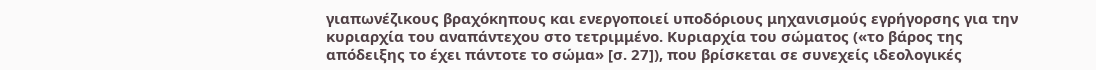γιαπωνέζικους βραχόκηπους και ενεργοποιεί υποδόριους μηχανισμούς εγρήγορσης για την κυριαρχία του αναπάντεχου στο τετριμμένο. Κυριαρχία του σώματος («το βάρος της απόδειξης το έχει πάντοτε το σώμα» [σ. 27]), που βρίσκεται σε συνεχείς ιδεολογικές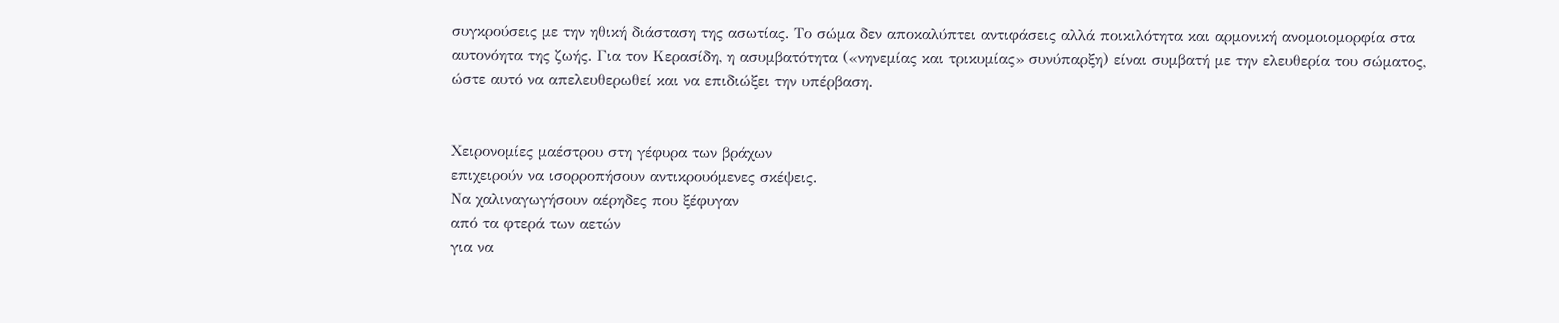συγκρούσεις με την ηθική διάσταση της ασωτίας. Το σώμα δεν αποκαλύπτει αντιφάσεις αλλά ποικιλότητα και αρμονική ανομοιομορφία στα αυτονόητα της ζωής. Για τον Κερασίδη, η ασυμβατότητα («νηνεμίας και τρικυμίας» συνύπαρξη) είναι συμβατή με την ελευθερία του σώματος, ώστε αυτό να απελευθερωθεί και να επιδιώξει την υπέρβαση.


Χειρονομίες μαέστρου στη γέφυρα των βράχων
επιχειρούν να ισορροπήσουν αντικρουόμενες σκέψεις.
Να χαλιναγωγήσουν αέρηδες που ξέφυγαν
από τα φτερά των αετών
για να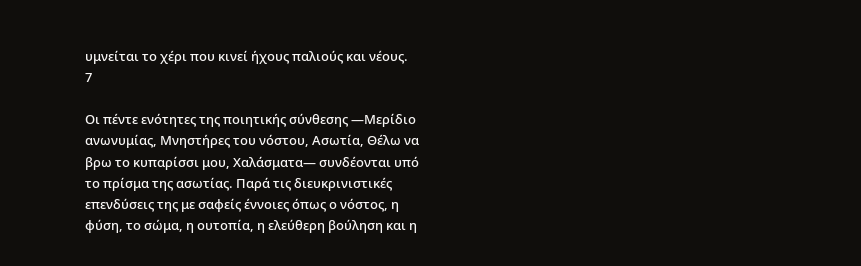υμνείται το χέρι που κινεί ήχους παλιούς και νέους.
7

Οι πέντε ενότητες της ποιητικής σύνθεσης —Μερίδιο ανωνυμίας, Μνηστήρες του νόστου, Ασωτία, Θέλω να βρω το κυπαρίσσι μου, Χαλάσματα— συνδέονται υπό το πρίσμα της ασωτίας. Παρά τις διευκρινιστικές επενδύσεις της με σαφείς έννοιες όπως ο νόστος, η φύση, το σώμα, η ουτοπία, η ελεύθερη βούληση και η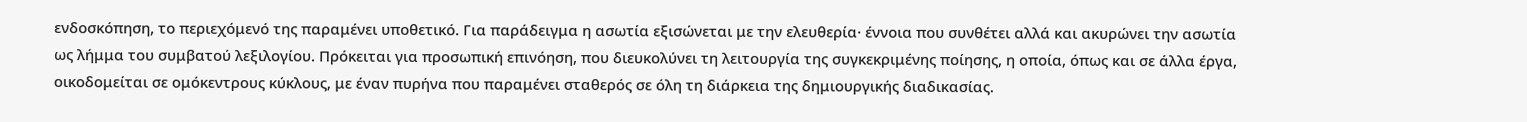ενδοσκόπηση, το περιεχόμενό της παραμένει υποθετικό. Για παράδειγμα η ασωτία εξισώνεται με την ελευθερία· έννοια που συνθέτει αλλά και ακυρώνει την ασωτία ως λήμμα του συμβατού λεξιλογίου. Πρόκειται για προσωπική επινόηση, που διευκολύνει τη λειτουργία της συγκεκριμένης ποίησης, η οποία, όπως και σε άλλα έργα, οικοδομείται σε ομόκεντρους κύκλους, με έναν πυρήνα που παραμένει σταθερός σε όλη τη διάρκεια της δημιουργικής διαδικασίας.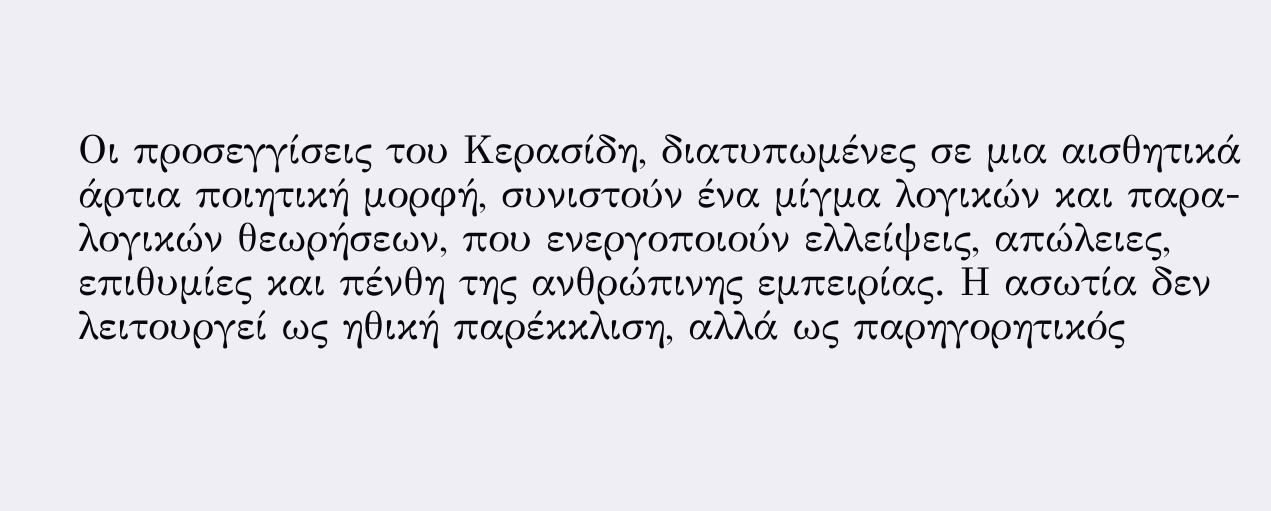Οι προσεγγίσεις του Κερασίδη, διατυπωμένες σε μια αισθητικά άρτια ποιητική μορφή, συνιστούν ένα μίγμα λογικών και παρα-λογικών θεωρήσεων, που ενεργοποιούν ελλείψεις, απώλειες, επιθυμίες και πένθη της ανθρώπινης εμπειρίας. Η ασωτία δεν λειτουργεί ως ηθική παρέκκλιση, αλλά ως παρηγορητικός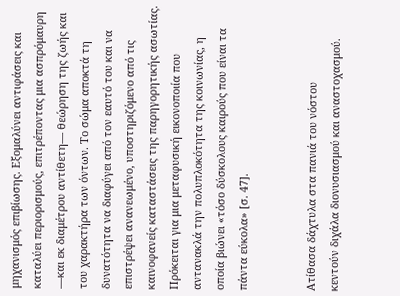μηχανισμός επιβίωσης. Εξομαλύνει αντιφάσεις και καταλύει περιορισμούς, επιτρέποντας μια ασπρόμαυρη —και εκ διαμέτρου αντίθετη— θεώρηση της ζωής και του χαρακτήρα των όντων. Το σώμα αποκτά τη δυνατότητα να διαφύγει από τον εαυτό του και να επιστρέψει ανανεωμένο, υποστηριζόμενο από τις καινοφανείς καταστάσεις της παρηγορητικής ασωτίας. Πρόκειται για μια μεταφυσική εικονοποιία που αντανακλά την πολυπλοκότητα της κοινωνίας, η οποία βιώνει «τόσο δύσκολους καιρούς που είναι τα πάντα εύκολα» [σ. 47].


Ατίθασα δάχτυλα στα πανιά του νόστου
κεντούν διχάλα διονυσιασμού και αναστοχασμού.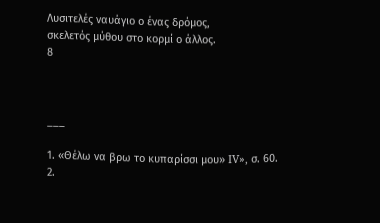Λυσιτελές ναυάγιο ο ένας δρόμος,
σκελετός μύθου στο κορμί ο άλλος.
8



___

1. «Θέλω να βρω το κυπαρίσσι μου» IV», σ. 60.
2.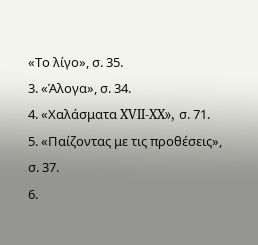«Το λίγο», σ. 35.
3. «Άλογα», σ. 34.
4. «Χαλάσματα XVII-XX», σ. 71.
5. «Παίζοντας με τις προθέσεις», σ. 37.
6.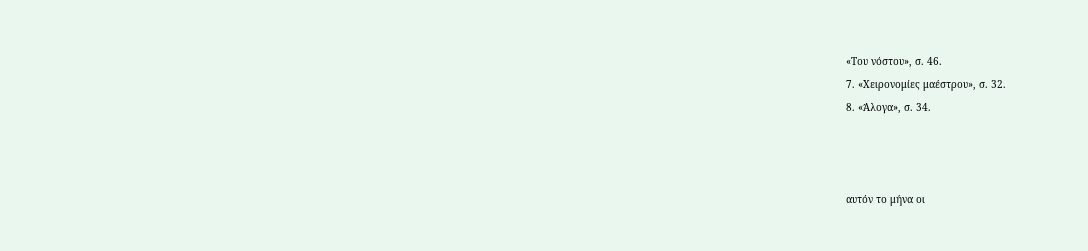«Του νόστου», σ. 46.
7. «Χειρονομίες μαέστρου», σ. 32.
8. «Άλογα», σ. 34.



αυτόν το μήνα οι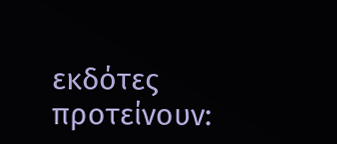εκδότες προτείνουν: